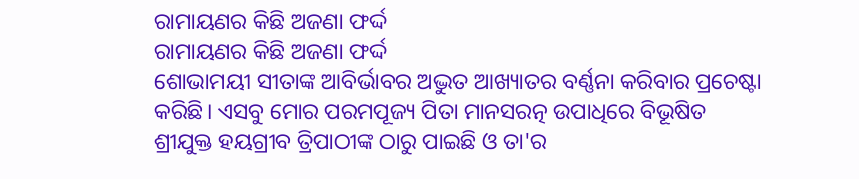ରାମାୟଣର କିଛି ଅଜଣା ଫର୍ଦ୍ଦ
ରାମାୟଣର କିଛି ଅଜଣା ଫର୍ଦ୍ଦ
ଶୋଭାମୟୀ ସୀତାଙ୍କ ଆବିର୍ଭାବର ଅଦ୍ଭୁତ ଆଖ୍ୟାତର ବର୍ଣ୍ଣନା କରିବାର ପ୍ରଚେଷ୍ଟା କରିଛି। ଏସବୁ ମୋର ପରମପୂଜ୍ୟ ପିତା ମାନସରତ୍ନ ଉପାଧିରେ ବିଭୂଷିତ ଶ୍ରୀଯୁକ୍ତ ହୟଗ୍ରୀବ ତ୍ରିପାଠୀଙ୍କ ଠାରୁ ପାଇଛି ଓ ତା'ର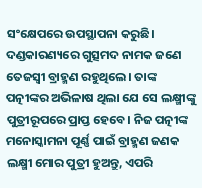ସଂକ୍ଷେପରେ ଉପସ୍ଥାପନା କରୁଛି।
ଦଣ୍ଡକାରଣ୍ୟରେ ଗୁତ୍ସମଦ ନାମକ ଜଣେ ତେଜସ୍ୱୀ ବ୍ରାହ୍ମଣ ରହୁଥିଲେ। ତାଙ୍କ ପତ୍ନୀଙ୍କର ଅଭିଳାଷ ଥିଲା ଯେ ସେ ଲକ୍ଷ୍ମୀଙ୍କୁ ପୁତ୍ରୀରୂପରେ ପ୍ରାପ୍ତ ହେବେ। ନିଜ ପତ୍ନୀଙ୍କ ମନୋସ୍କାମନା ପୂର୍ଣ୍ଣ ପାଇଁ ବ୍ରାହ୍ମଣ ଜଣକ ଲକ୍ଷ୍ମୀ ମୋର ପୁତ୍ରୀ ହୁଅନ୍ତୁ, ଏପରି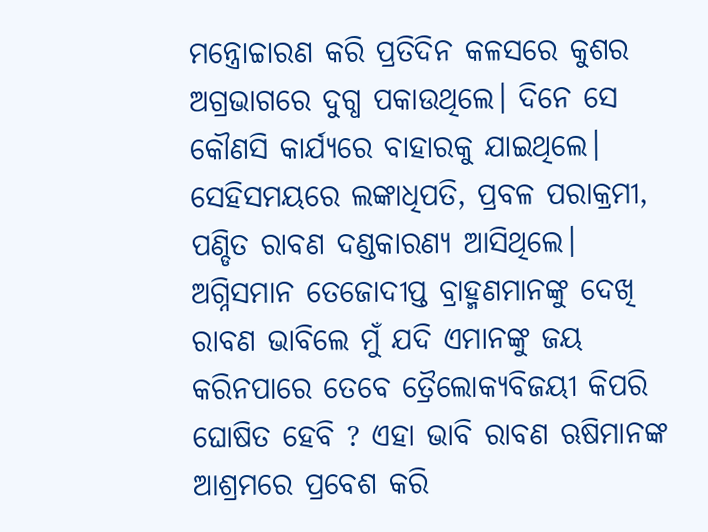ମନ୍ତ୍ରୋଚ୍ଚାରଣ କରି ପ୍ରତିଦିନ କଳସରେ କୁଶର ଅଗ୍ରଭାଗରେ ଦୁଗ୍ଧ ପକାଉଥିଲେ। ଦିନେ ସେ କୌଣସି କାର୍ଯ୍ୟରେ ବାହାରକୁ ଯାଇଥିଲେ। ସେହିସମୟରେ ଲଙ୍କାଧିପତି, ପ୍ରବଳ ପରାକ୍ରମୀ, ପଣ୍ଡିତ ରାବଣ ଦଣ୍ଡକାରଣ୍ୟ ଆସିଥିଲେ। ଅଗ୍ନିସମାନ ତେଜୋଦୀପ୍ତ ବ୍ରାହ୍ମଣମାନଙ୍କୁ ଦେଖି ରାବଣ ଭାବିଲେ ମୁଁ ଯଦି ଏମାନଙ୍କୁ ଜୟ କରିନପାରେ ତେବେ ତ୍ରୈଲୋକ୍ୟବିଜୟୀ କିପରି ଘୋଷିତ ହେବି ? ଏହା ଭାବି ରାବଣ ଋଷିମାନଙ୍କ ଆଶ୍ରମରେ ପ୍ରବେଶ କରି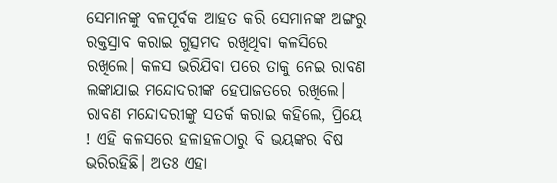ସେମାନଙ୍କୁ ବଳପୂର୍ବକ ଆହତ କରି ସେମାନଙ୍କ ଅଙ୍ଗରୁ ରକ୍ତସ୍ରାବ କରାଇ ଗୁତ୍ସମଦ ରଖିଥିବା କଳସିରେ ରଖିଲେ। କଳସ ଭରିଯିବା ପରେ ତାକୁ ନେଇ ରାବଣ ଲଙ୍କାଯାଇ ମନ୍ଦୋଦରୀଙ୍କ ହେପାଜତରେ ରଖିଲେ। ରାବଣ ମନ୍ଦୋଦରୀଙ୍କୁ ସତର୍କ କରାଇ କହିଲେ, ପ୍ରିୟେ ! ଏହି କଳସରେ ହଳାହଳଠାରୁ ବି ଭୟଙ୍କର ବିଷ ଭରିରହିଛି। ଅତଃ ଏହା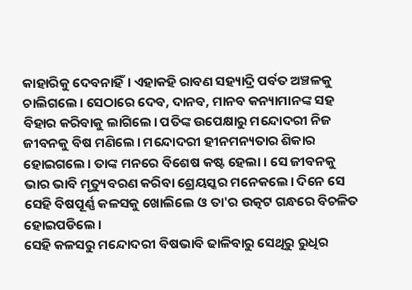କାହାରିକୁ ଦେବନାହିଁ। ଏହାକହି ରାବଣ ସହ୍ୟାଦ୍ରି ପର୍ବତ ଅଞ୍ଚଳକୁ ଚାଲିଗଲେ। ସେଠାରେ ଦେବ, ଦାନବ, ମାନବ କନ୍ୟାମାନଙ୍କ ସହ ବିହାର କରିବାକୁ ଲାଗିଲେ। ପତିଙ୍କ ଉପେକ୍ଷାରୁ ମନ୍ଦୋଦରୀ ନିଜ ଜୀବନକୁ ବିଷ ମଣିଲେ। ମନ୍ଦୋଦରୀ ହୀନମନ୍ୟତାର ଶିକାର ହୋଇଗଲେ। ତାଙ୍କ ମନରେ ବିଶେଷ କଷ୍ଟ ହେଲା। ସେ ଜୀବନକୁ ଭାର ଭାବି ମୃତ୍ୟୁବରଣ କରିବା ଶ୍ରେୟସ୍କର ମନେକଲେ। ଦିନେ ସେ ସେହି ବିଷପୂର୍ଣ୍ଣ କଳସକୁ ଖୋଲିଲେ ଓ ତା'ର ଉତ୍କଟ ଗନ୍ଧରେ ବିଚଳିତ ହୋଇପଡିଲେ।
ସେହି କଳସରୁ ମନ୍ଦୋଦରୀ ବିଷଭାବି ଢାଳିବାରୁ ସେଥିରୁ ରୁଧିର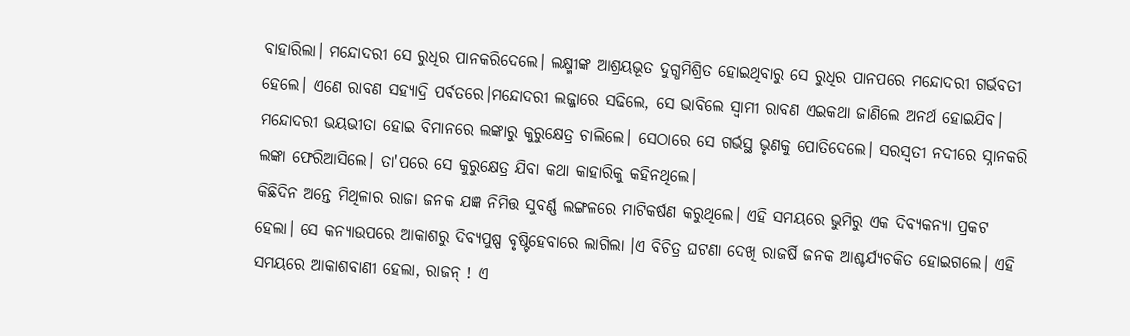ବାହାରିଲା। ମନ୍ଦୋଦରୀ ସେ ରୁଧିର ପାନକରିଦେଲେ। ଲକ୍ଷ୍ମୀଙ୍କ ଆଶ୍ରୟଭୂତ ଦୁଗ୍ଧମିଶ୍ରିତ ହୋଇଥିବାରୁ ସେ ରୁଧିର ପାନପରେ ମନ୍ଦୋଦରୀ ଗର୍ଭବତୀ ହେଲେ। ଏଣେ ରାବଣ ସହ୍ୟାଦ୍ରି ପର୍ବତରେ।ମନ୍ଦୋଦରୀ ଲଜ୍ଜାରେ ସଢିଲେ, ସେ ଭାବିଲେ ସ୍ୱାମୀ ରାବଣ ଏଇକଥା ଜାଣିଲେ ଅନର୍ଥ ହୋଇଯିବ। ମନ୍ଦୋଦରୀ ଭୟଭୀତା ହୋଇ ବିମାନରେ ଲଙ୍କାରୁ କୁରୁକ୍ଷେତ୍ର ଚାଲିଲେ। ସେଠାରେ ସେ ଗର୍ଭସ୍ଥ ଭୃଣକୁ ପୋତିଦେଲେ। ସରସ୍ଵତୀ ନଦୀରେ ସ୍ନାନକରି ଲଙ୍କା ଫେରିଆସିଲେ। ତା'ପରେ ସେ କୁରୁକ୍ଷେତ୍ର ଯିବା କଥା କାହାରିକୁ କହିନଥିଲେ।
କିଛିଦିନ ଅନ୍ତେ ମିଥିଳାର ରାଜା ଜନକ ଯଜ୍ଞ ନିମିତ୍ତ ସୁବର୍ଣ୍ଣ ଲଙ୍ଗଳରେ ମାଟିକର୍ଷଣ କରୁଥିଲେ। ଏହି ସମୟରେ ଭୁମିରୁ ଏକ ଦିବ୍ୟକନ୍ୟା ପ୍ରକଟ ହେଲା। ସେ କନ୍ୟାଉପରେ ଆକାଶରୁ ଦିବ୍ୟପୁଷ୍ପ ବୃଷ୍ଟିହେବାରେ ଲାଗିଲା ।ଏ ବିଚିତ୍ର ଘଟଣା ଦେଖି ରାଜର୍ଷି ଜନକ ଆଶ୍ଚର୍ଯ୍ୟଚକିତ ହୋଇଗଲେ। ଏହି ସମୟରେ ଆକାଶବାଣୀ ହେଲା, ରାଜନ୍ ! ଏ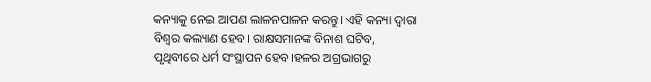କନ୍ୟାକୁ ନେଇ ଆପଣ ଲାଳନପାଳନ କରନ୍ତୁ। ଏହି କନ୍ୟା ଦ୍ୱାରା ବିଶ୍ୱର କଲ୍ୟାଣ ହେବ। ରାକ୍ଷସମାନଙ୍କ ବିନାଶ ଘଟିବ, ପୃଥିବୀରେ ଧର୍ମ ସଂସ୍ଥାପନ ହେବ।ହଳର ଅଗ୍ରଭାଗରୁ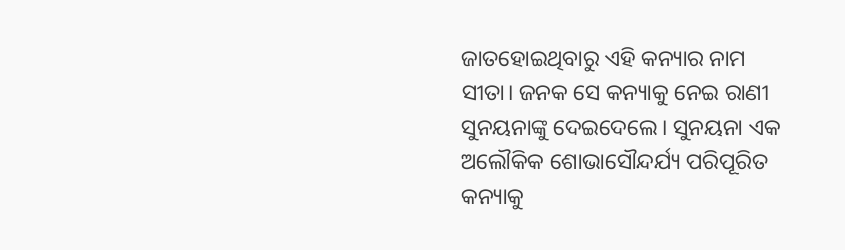ଜାତହୋଇଥିବାରୁ ଏହି କନ୍ୟାର ନାମ ସୀତା। ଜନକ ସେ କନ୍ୟାକୁ ନେଇ ରାଣୀ ସୁନୟନାଙ୍କୁ ଦେଇଦେଲେ। ସୁନୟନା ଏକ ଅଲୌକିକ ଶୋଭାସୌନ୍ଦର୍ଯ୍ୟ ପରିପୂରିତ କନ୍ୟାକୁ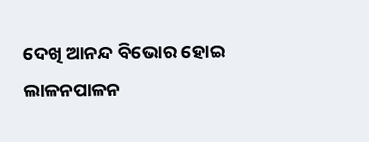ଦେଖି ଆନନ୍ଦ ବିଭୋର ହୋଇ ଲାଳନପାଳନ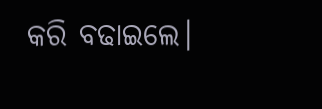କରି ବଢାଇଲେ।